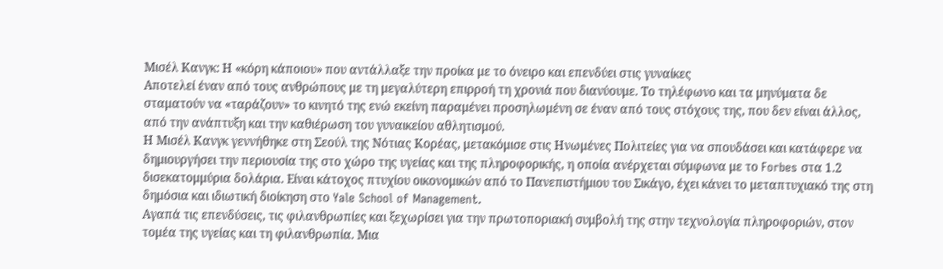Μισέλ Κανγκ: Η «κόρη κάποιου» που αντάλλαξε την προίκα με το όνειρο και επενδύει στις γυναίκες
Αποτελεί έναν από τους ανθρώπους με τη μεγαλύτερη επιρροή τη χρονιά που διανύουμε. Το τηλέφωνο και τα μηνύματα δε σταματούν να «ταράζουν» το κινητό της ενώ εκείνη παραμένει προσηλωμένη σε έναν από τους στόχους της, που δεν είναι άλλος, από την ανάπτυξη και την καθιέρωση του γυναικείου αθλητισμού.
Η Μισέλ Κανγκ γεννήθηκε στη Σεούλ της Νότιας Κορέας, μετακόμισε στις Ηνωμένες Πολιτείες για να σπουδάσει και κατάφερε να δημιουργήσει την περιουσία της στο χώρο της υγείας και της πληροφορικής, η οποία ανέρχεται σύμφωνα με το Forbes στα 1.2 δισεκατομμύρια δολάρια. Είναι κάτοχος πτυχίου οικονομικών από το Πανεπιστήμιου του Σικάγο, έχει κάνει το μεταπτυχιακό της στη δημόσια και ιδιωτική διοίκηση στο Yale School of Management.
Αγαπά τις επενδύσεις, τις φιλανθρωπίες και ξεχωρίσει για την πρωτοποριακή συμβολή της στην τεχνολογία πληροφοριών, στον τομέα της υγείας και τη φιλανθρωπία. Μια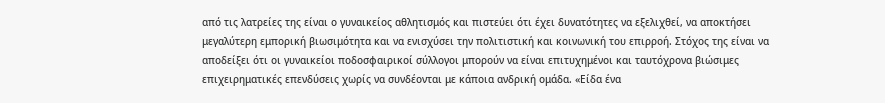από τις λατρείες της είναι ο γυναικείος αθλητισμός και πιστεύει ότι έχει δυνατότητες να εξελιχθεί, να αποκτήσει μεγαλύτερη εμπορική βιωσιμότητα και να ενισχύσει την πολιτιστική και κοινωνική του επιρροή. Στόχος της είναι να αποδείξει ότι οι γυναικείοι ποδοσφαιρικοί σύλλογοι μπορούν να είναι επιτυχημένοι και ταυτόχρονα βιώσιμες επιχειρηματικές επενδύσεις χωρίς να συνδέονται με κάποια ανδρική ομάδα. «Είδα ένα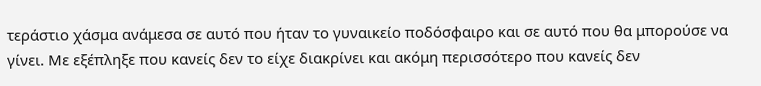τεράστιο χάσμα ανάμεσα σε αυτό που ήταν το γυναικείο ποδόσφαιρο και σε αυτό που θα μπορούσε να γίνει. Με εξέπληξε που κανείς δεν το είχε διακρίνει και ακόμη περισσότερο που κανείς δεν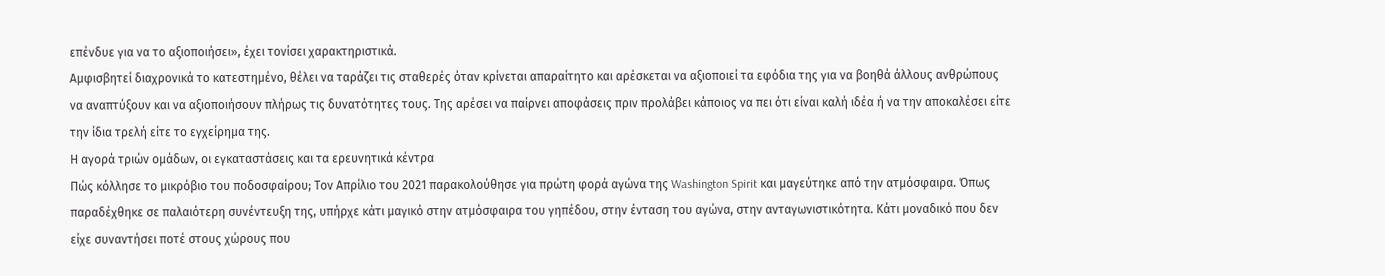επένδυε για να το αξιοποιήσει», έχει τονίσει χαρακτηριστικά.
Αμφισβητεί διαχρονικά το κατεστημένο, θέλει να ταράζει τις σταθερές όταν κρίνεται απαραίτητο και αρέσκεται να αξιοποιεί τα εφόδια της για να βοηθά άλλους ανθρώπους να αναπτύξουν και να αξιοποιήσουν πλήρως τις δυνατότητες τους. Της αρέσει να παίρνει αποφάσεις πριν προλάβει κάποιος να πει ότι είναι καλή ιδέα ή να την αποκαλέσει είτε την ίδια τρελή είτε το εγχείρημα της.
Η αγορά τριών ομάδων, οι εγκαταστάσεις και τα ερευνητικά κέντρα
Πώς κόλλησε το μικρόβιο του ποδοσφαίρου; Τον Απρίλιο του 2021 παρακολούθησε για πρώτη φορά αγώνα της Washington Spirit και μαγεύτηκε από την ατμόσφαιρα. Όπως παραδέχθηκε σε παλαιότερη συνέντευξη της, υπήρχε κάτι μαγικό στην ατμόσφαιρα του γηπέδου, στην ένταση του αγώνα, στην ανταγωνιστικότητα. Κάτι μοναδικό που δεν είχε συναντήσει ποτέ στους χώρους που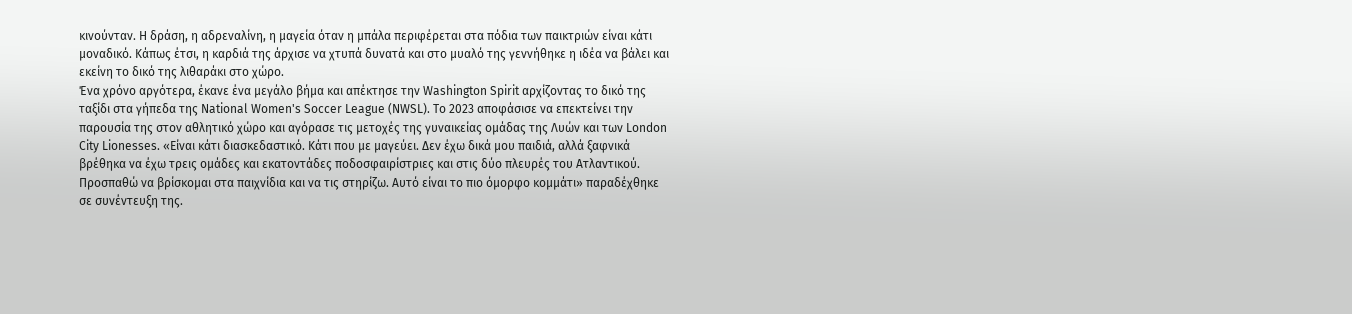κινούνταν. Η δράση, η αδρεναλίνη, η μαγεία όταν η μπάλα περιφέρεται στα πόδια των παικτριών είναι κάτι μοναδικό. Κάπως έτσι, η καρδιά της άρχισε να χτυπά δυνατά και στο μυαλό της γεννήθηκε η ιδέα να βάλει και εκείνη το δικό της λιθαράκι στο χώρο.
Ένα χρόνο αργότερα, έκανε ένα μεγάλο βήμα και απέκτησε την Washington Spirit αρχίζοντας το δικό της ταξίδι στα γήπεδα της National Women's Soccer League (NWSL). Το 2023 αποφάσισε να επεκτείνει την παρουσία της στον αθλητικό χώρο και αγόρασε τις μετοχές της γυναικείας ομάδας της Λυών και των London City Lionesses. «Είναι κάτι διασκεδαστικό. Κάτι που με μαγεύει. Δεν έχω δικά μου παιδιά, αλλά ξαφνικά βρέθηκα να έχω τρεις ομάδες και εκατοντάδες ποδοσφαιρίστριες και στις δύο πλευρές του Ατλαντικού. Προσπαθώ να βρίσκομαι στα παιχνίδια και να τις στηρίζω. Αυτό είναι το πιο όμορφο κομμάτι» παραδέχθηκε σε συνέντευξη της.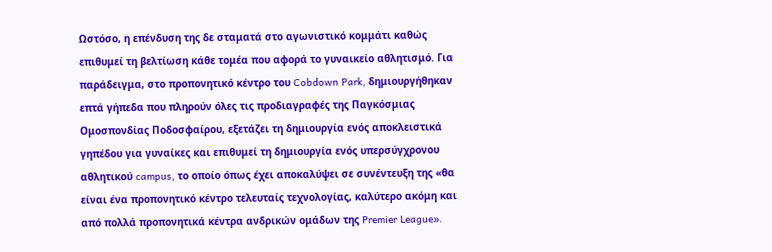Ωστόσο, η επένδυση της δε σταματά στο αγωνιστικό κομμάτι καθώς επιθυμεί τη βελτίωση κάθε τομέα που αφορά το γυναικείο αθλητισμό. Για παράδειγμα, στο προπονητικό κέντρο του Cobdown Park, δημιουργήθηκαν επτά γήπεδα που πληρούν όλες τις προδιαγραφές της Παγκόσμιας Ομοσπονδίας Ποδοσφαίρου, εξετάζει τη δημιουργία ενός αποκλειστικά γηπέδου για γυναίκες και επιθυμεί τη δημιουργία ενός υπερσύγχρονου αθλητικού campus, το οποίο όπως έχει αποκαλύψει σε συνέντευξη της «θα είναι ένα προπονητικό κέντρο τελευταίς τεχνολογίας, καλύτερο ακόμη και από πολλά προπονητικά κέντρα ανδρικών ομάδων της Premier League».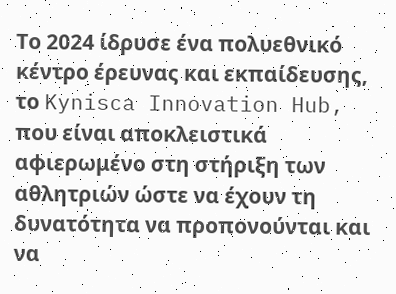Το 2024 ίδρυσε ένα πολυεθνικό κέντρο έρευνας και εκπαίδευσης, το Kynisca Innovation Hub, που είναι αποκλειστικά αφιερωμένο στη στήριξη των αθλητριών ώστε να έχουν τη δυνατότητα να προπονούνται και να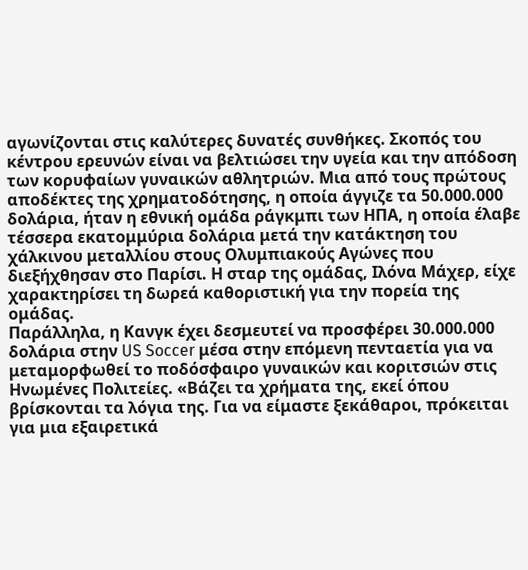αγωνίζονται στις καλύτερες δυνατές συνθήκες. Σκοπός του κέντρου ερευνών είναι να βελτιώσει την υγεία και την απόδοση των κορυφαίων γυναικών αθλητριών. Μια από τους πρώτους αποδέκτες της χρηματοδότησης, η οποία άγγιζε τα 50.000.000 δολάρια, ήταν η εθνική ομάδα ράγκμπι των ΗΠΑ, η οποία έλαβε τέσσερα εκατομμύρια δολάρια μετά την κατάκτηση του χάλκινου μεταλλίου στους Ολυμπιακούς Αγώνες που διεξήχθησαν στο Παρίσι. Η σταρ της ομάδας, Ιλόνα Μάχερ, είχε χαρακτηρίσει τη δωρεά καθοριστική για την πορεία της ομάδας.
Παράλληλα, η Κανγκ έχει δεσμευτεί να προσφέρει 30.000.000 δολάρια στην US Soccer μέσα στην επόμενη πενταετία για να μεταμορφωθεί το ποδόσφαιρο γυναικών και κοριτσιών στις Ηνωμένες Πολιτείες. «Βάζει τα χρήματα της, εκεί όπου βρίσκονται τα λόγια της. Για να είμαστε ξεκάθαροι, πρόκειται για μια εξαιρετικά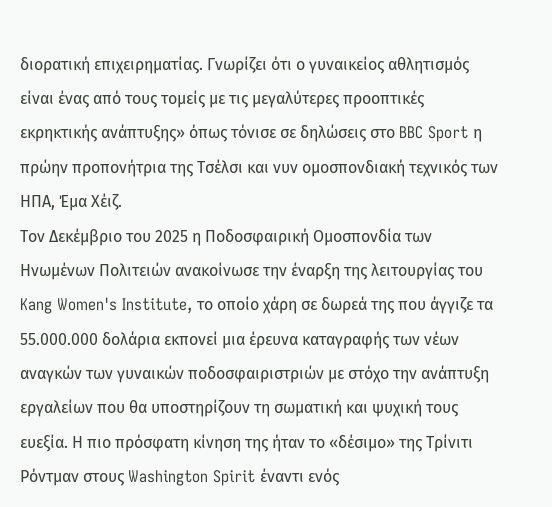διορατική επιχειρηματίας. Γνωρίζει ότι ο γυναικείος αθλητισμός είναι ένας από τους τομείς με τις μεγαλύτερες προοπτικές εκρηκτικής ανάπτυξης» όπως τόνισε σε δηλώσεις στο BBC Sport η πρώην προπονήτρια της Τσέλσι και νυν ομοσπονδιακή τεχνικός των ΗΠΑ, Έμα Χέιζ.
Τον Δεκέμβριο του 2025 η Ποδοσφαιρική Ομοσπονδία των Ηνωμένων Πολιτειών ανακοίνωσε την έναρξη της λειτουργίας του Kang Women's Institute, το οποίο χάρη σε δωρεά της που άγγιζε τα 55.000.000 δολάρια εκπονεί μια έρευνα καταγραφής των νέων αναγκών των γυναικών ποδοσφαιριστριών με στόχο την ανάπτυξη εργαλείων που θα υποστηρίζουν τη σωματική και ψυχική τους ευεξία. Η πιο πρόσφατη κίνηση της ήταν το «δέσιμο» της Τρίνιτι Ρόντμαν στους Washington Spirit έναντι ενός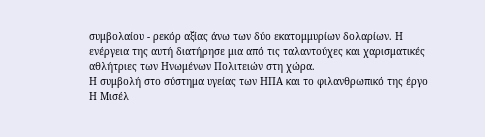συμβολαίου - ρεκόρ αξίας άνω των δύο εκατομμυρίων δολαρίων. Η ενέργεια της αυτή διατήρησε μια από τις ταλαντούχες και χαρισματικές αθλήτριες των Ηνωμένων Πολιτειών στη χώρα.
Η συμβολή στο σύστημα υγείας των ΗΠΑ και το φιλανθρωπικό της έργο
Η Μισέλ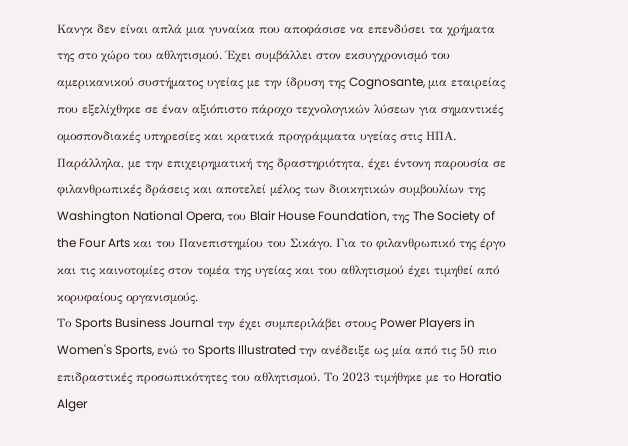Κανγκ δεν είναι απλά μια γυναίκα που αποφάσισε να επενδύσει τα χρήματα της στο χώρο του αθλητισμού. Έχει συμβάλλει στον εκσυγχρονισμό του αμερικανικού συστήματος υγείας με την ίδρυση της Cognosante, μια εταιρείας που εξελίχθηκε σε έναν αξιόπιστο πάροχο τεχνολογικών λύσεων για σημαντικές ομοσπονδιακές υπηρεσίες και κρατικά προγράμματα υγείας στις ΗΠΑ.
Παράλληλα, με την επιχειρηματική της δραστηριότητα, έχει έντονη παρουσία σε φιλανθρωπικές δράσεις και αποτελεί μέλος των διοικητικών συμβουλίων της Washington National Opera, του Blair House Foundation, της The Society of the Four Arts και του Πανεπιστημίου του Σικάγο. Για το φιλανθρωπικό της έργο και τις καινοτομίες στον τομέα της υγείας και του αθλητισμού έχει τιμηθεί από κορυφαίους οργανισμούς.
Το Sports Business Journal την έχει συμπεριλάβει στους Power Players in Women's Sports, ενώ το Sports Illustrated την ανέδειξε ως μία από τις 50 πιο επιδραστικές προσωπικότητες του αθλητισμού. Το 2023 τιμήθηκε με το Horatio Alger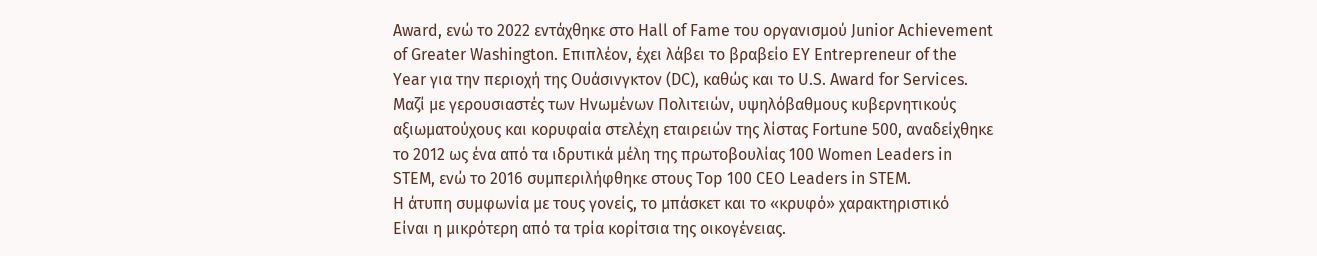Award, ενώ το 2022 εντάχθηκε στο Hall of Fame του οργανισμού Junior Achievement of Greater Washington. Επιπλέον, έχει λάβει το βραβείο EY Entrepreneur of the Year για την περιοχή της Ουάσινγκτον (DC), καθώς και το U.S. Award for Services. Μαζί με γερουσιαστές των Ηνωμένων Πολιτειών, υψηλόβαθμους κυβερνητικούς αξιωματούχους και κορυφαία στελέχη εταιρειών της λίστας Fortune 500, αναδείχθηκε το 2012 ως ένα από τα ιδρυτικά μέλη της πρωτοβουλίας 100 Women Leaders in STEM, ενώ το 2016 συμπεριλήφθηκε στους Top 100 CEO Leaders in STEM.
Η άτυπη συμφωνία με τους γονείς, το μπάσκετ και το «κρυφό» χαρακτηριστικό
Είναι η μικρότερη από τα τρία κορίτσια της οικογένειας.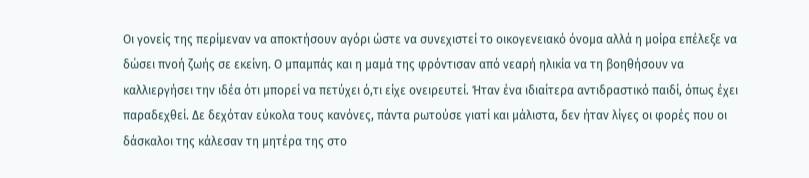Οι γονείς της περίμεναν να αποκτήσουν αγόρι ώστε να συνεχιστεί το οικογενειακό όνομα αλλά η μοίρα επέλεξε να δώσει πνοή ζωής σε εκείνη. Ο μπαμπάς και η μαμά της φρόντισαν από νεαρή ηλικία να τη βοηθήσουν να καλλιεργήσει την ιδέα ότι μπορεί να πετύχει ό,τι είχε ονειρευτεί. Ήταν ένα ιδιαίτερα αντιδραστικό παιδί, όπως έχει παραδεχθεί. Δε δεχόταν εύκολα τους κανόνες, πάντα ρωτούσε γιατί και μάλιστα, δεν ήταν λίγες οι φορές που οι δάσκαλοι της κάλεσαν τη μητέρα της στο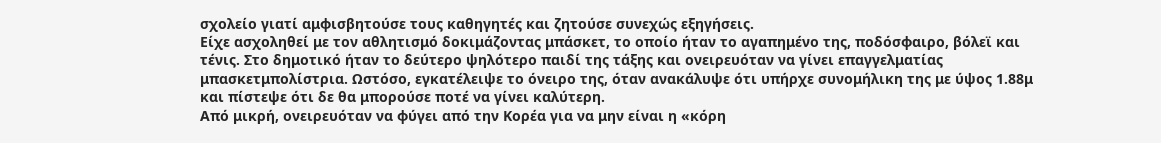σχολείο γιατί αμφισβητούσε τους καθηγητές και ζητούσε συνεχώς εξηγήσεις.
Είχε ασχοληθεί με τον αθλητισμό δοκιμάζοντας μπάσκετ, το οποίο ήταν το αγαπημένο της, ποδόσφαιρο, βόλεϊ και τένις. Στο δημοτικό ήταν το δεύτερο ψηλότερο παιδί της τάξης και ονειρευόταν να γίνει επαγγελματίας μπασκετμπολίστρια. Ωστόσο, εγκατέλειψε το όνειρο της, όταν ανακάλυψε ότι υπήρχε συνομήλικη της με ύψος 1.88μ και πίστεψε ότι δε θα μπορούσε ποτέ να γίνει καλύτερη.
Από μικρή, ονειρευόταν να φύγει από την Κορέα για να μην είναι η «κόρη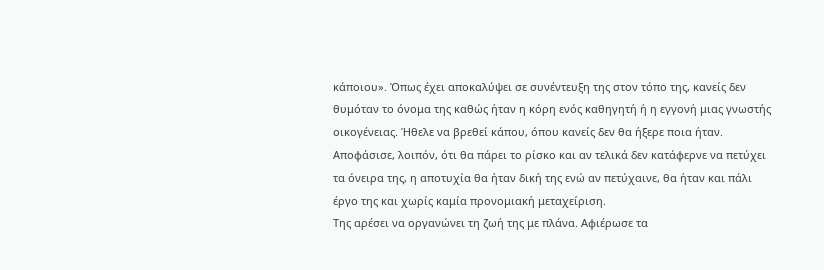κάποιου». Όπως έχει αποκαλύψει σε συνέντευξη της στον τόπο της, κανείς δεν θυμόταν το όνομα της καθώς ήταν η κόρη ενός καθηγητή ή η εγγονή μιας γνωστής οικογένειας. Ήθελε να βρεθεί κάπου, όπου κανείς δεν θα ήξερε ποια ήταν. Αποφάσισε, λοιπόν, ότι θα πάρει το ρίσκο και αν τελικά δεν κατάφερνε να πετύχει τα όνειρα της, η αποτυχία θα ήταν δική της ενώ αν πετύχαινε, θα ήταν και πάλι έργο της και χωρίς καμία προνομιακή μεταχείριση.
Της αρέσει να οργανώνει τη ζωή της με πλάνα. Αφιέρωσε τα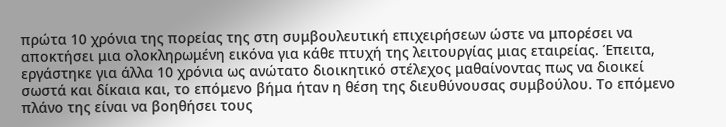πρώτα 10 χρόνια της πορείας της στη συμβουλευτική επιχειρήσεων ώστε να μπορέσει να αποκτήσει μια ολοκληρωμένη εικόνα για κάθε πτυχή της λειτουργίας μιας εταιρείας. Έπειτα, εργάστηκε για άλλα 10 χρόνια ως ανώτατο διοικητικό στέλεχος μαθαίνοντας πως να διοικεί σωστά και δίκαια και, το επόμενο βήμα ήταν η θέση της διευθύνουσας συμβούλου. Το επόμενο πλάνο της είναι να βοηθήσει τους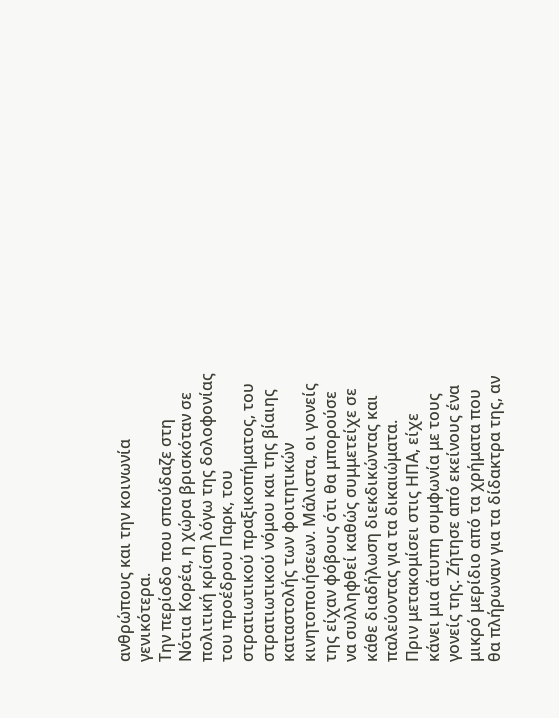ανθρώπους και την κοινωνία γενικότερα.
Την περίοδο που σπούδαζε στη Νότια Κορέα, η χώρα βρισκόταν σε πολιτική κρίση λόγω της δολοφονίας του προέδρου Παρκ, του στρατιωτικού πραξικοπήματος, του στρατιωτικού νόμου και της βίαιης καταστολής των φοιτητικών κινητοποιήσεων. Μάλιστα, οι γονείς της είχαν φόβους ότι θα μπορούσε να συλληφθεί καθώς συμμετείχε σε κάθε διαδήλωση διεκδικώντας και παλεύοντας για τα δικαιώματα.
Πριν μετακομίσει στις ΗΠΑ, είχε κάνει μια άτυπη συμφωνία με τους γονείς της. Ζήτησε από εκείνους ένα μικρό μερίδιο από τα χρήματα που θα πλήρωναν για τα δίδακτρα της, αν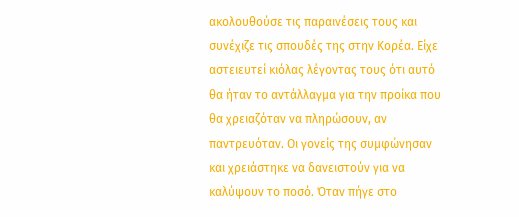ακολουθούσε τις παραινέσεις τους και συνέχιζε τις σπουδές της στην Κορέα. Είχε αστειευτεί κιόλας λέγοντας τους ότι αυτό θα ήταν το αντάλλαγμα για την προίκα που θα χρειαζόταν να πληρώσουν, αν παντρευόταν. Οι γονείς της συμφώνησαν και χρειάστηκε να δανειστούν για να καλύψουν το ποσό. Όταν πήγε στο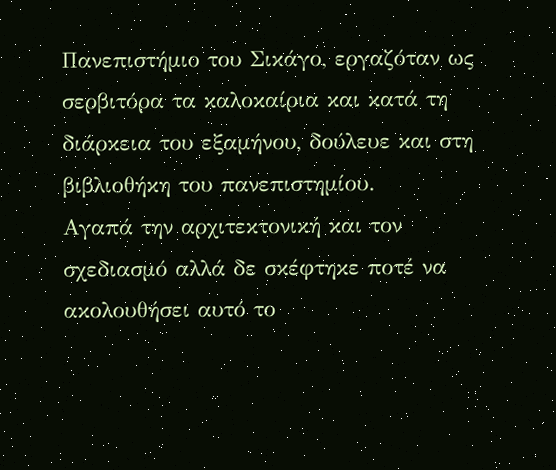Πανεπιστήμιο του Σικάγο, εργαζόταν ως σερβιτόρα τα καλοκαίρια και κατά τη διάρκεια του εξαμήνου, δούλευε και στη βιβλιοθήκη του πανεπιστημίου.
Αγαπά την αρχιτεκτονική και τον σχεδιασμό αλλά δε σκέφτηκε ποτέ να ακολουθήσει αυτό το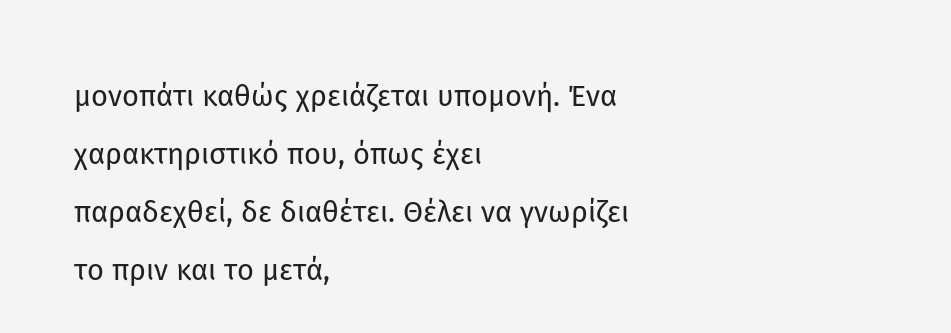μονοπάτι καθώς χρειάζεται υπομονή. Ένα χαρακτηριστικό που, όπως έχει παραδεχθεί, δε διαθέτει. Θέλει να γνωρίζει το πριν και το μετά,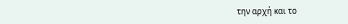την αρχή και το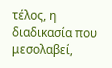τέλος, η διαδικασία που μεσολαβεί,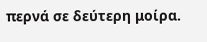περνά σε δεύτερη μοίρα.